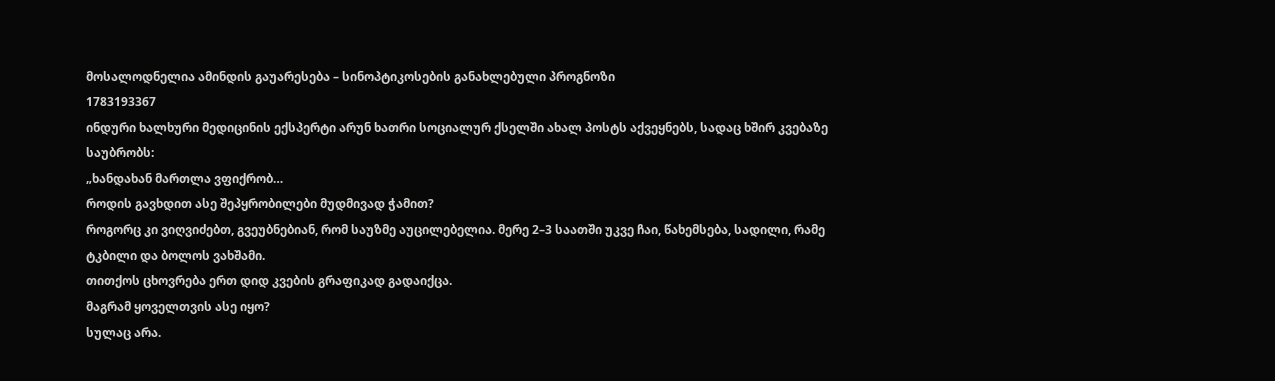მოსალოდნელია ამინდის გაუარესება – სინოპტიკოსების განახლებული პროგნოზი
1783193367
ინდური ხალხური მედიცინის ექსპერტი არუნ ხათრი სოციალურ ქსელში ახალ პოსტს აქვეყნებს, სადაც ხშირ კვებაზე საუბრობს:
„ხანდახან მართლა ვფიქრობ…
როდის გავხდით ასე შეპყრობილები მუდმივად ჭამით?
როგორც კი ვიღვიძებთ, გვეუბნებიან, რომ საუზმე აუცილებელია. მერე 2–3 საათში უკვე ჩაი, წახემსება, სადილი, რამე ტკბილი და ბოლოს ვახშამი.
თითქოს ცხოვრება ერთ დიდ კვების გრაფიკად გადაიქცა.
მაგრამ ყოველთვის ასე იყო?
სულაც არა.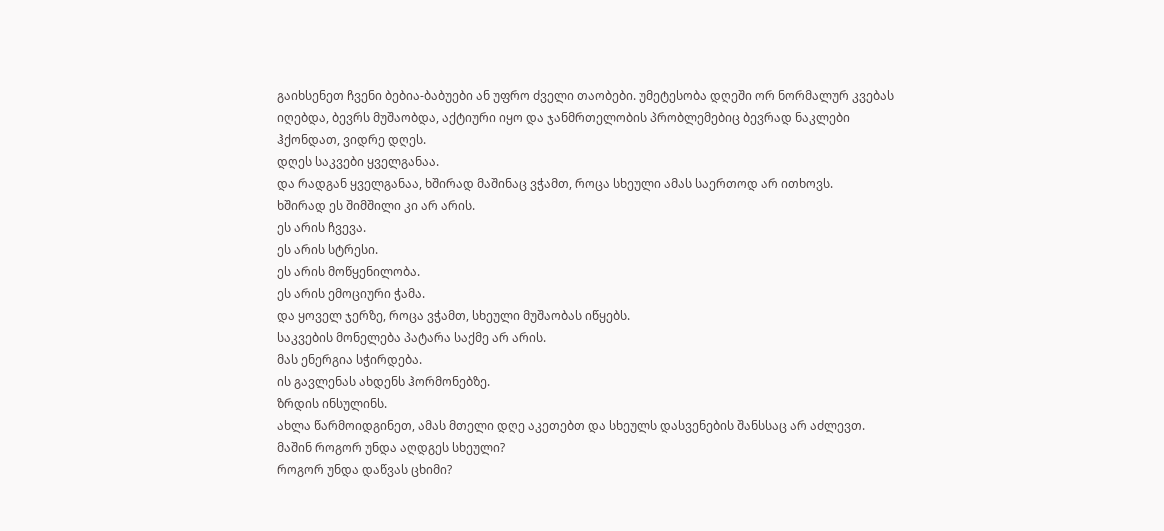გაიხსენეთ ჩვენი ბებია-ბაბუები ან უფრო ძველი თაობები. უმეტესობა დღეში ორ ნორმალურ კვებას იღებდა, ბევრს მუშაობდა, აქტიური იყო და ჯანმრთელობის პრობლემებიც ბევრად ნაკლები ჰქონდათ, ვიდრე დღეს.
დღეს საკვები ყველგანაა.
და რადგან ყველგანაა, ხშირად მაშინაც ვჭამთ, როცა სხეული ამას საერთოდ არ ითხოვს.
ხშირად ეს შიმშილი კი არ არის.
ეს არის ჩვევა.
ეს არის სტრესი.
ეს არის მოწყენილობა.
ეს არის ემოციური ჭამა.
და ყოველ ჯერზე, როცა ვჭამთ, სხეული მუშაობას იწყებს.
საკვების მონელება პატარა საქმე არ არის.
მას ენერგია სჭირდება.
ის გავლენას ახდენს ჰორმონებზე.
ზრდის ინსულინს.
ახლა წარმოიდგინეთ, ამას მთელი დღე აკეთებთ და სხეულს დასვენების შანსსაც არ აძლევთ.
მაშინ როგორ უნდა აღდგეს სხეული?
როგორ უნდა დაწვას ცხიმი?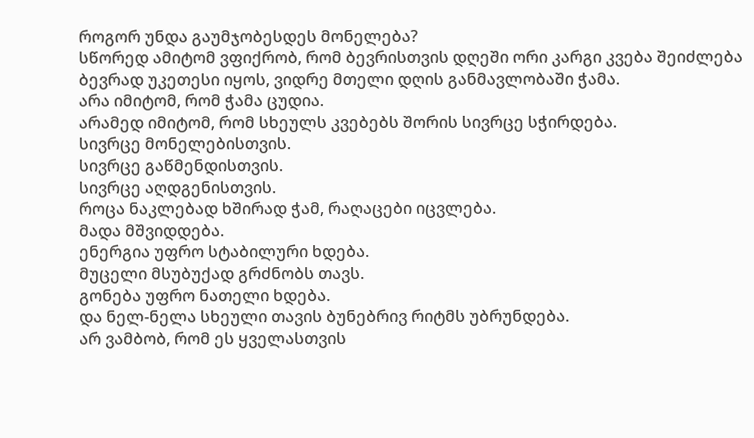როგორ უნდა გაუმჯობესდეს მონელება?
სწორედ ამიტომ ვფიქრობ, რომ ბევრისთვის დღეში ორი კარგი კვება შეიძლება ბევრად უკეთესი იყოს, ვიდრე მთელი დღის განმავლობაში ჭამა.
არა იმიტომ, რომ ჭამა ცუდია.
არამედ იმიტომ, რომ სხეულს კვებებს შორის სივრცე სჭირდება.
სივრცე მონელებისთვის.
სივრცე გაწმენდისთვის.
სივრცე აღდგენისთვის.
როცა ნაკლებად ხშირად ჭამ, რაღაცები იცვლება.
მადა მშვიდდება.
ენერგია უფრო სტაბილური ხდება.
მუცელი მსუბუქად გრძნობს თავს.
გონება უფრო ნათელი ხდება.
და ნელ-ნელა სხეული თავის ბუნებრივ რიტმს უბრუნდება.
არ ვამბობ, რომ ეს ყველასთვის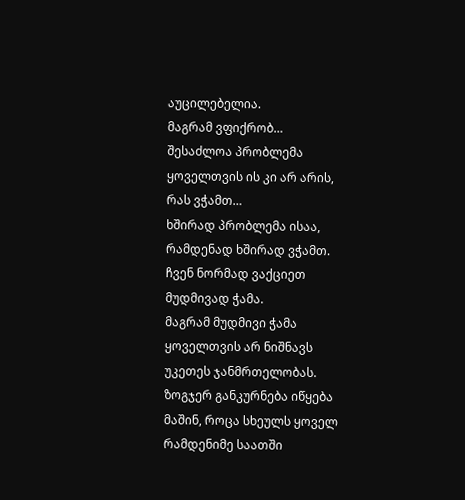აუცილებელია.
მაგრამ ვფიქრობ…
შესაძლოა პრობლემა ყოველთვის ის კი არ არის, რას ვჭამთ…
ხშირად პრობლემა ისაა, რამდენად ხშირად ვჭამთ.
ჩვენ ნორმად ვაქციეთ მუდმივად ჭამა.
მაგრამ მუდმივი ჭამა ყოველთვის არ ნიშნავს უკეთეს ჯანმრთელობას.
ზოგჯერ განკურნება იწყება მაშინ, როცა სხეულს ყოველ რამდენიმე საათში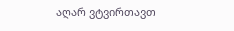აღარ ვტვირთავთ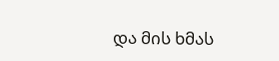და მის ხმას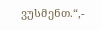ვუსმენთ.“,-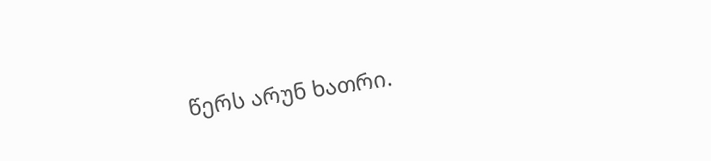წერს არუნ ხათრი.